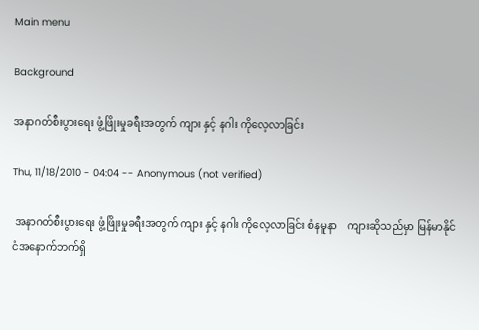Main menu

Background

အနာဂတ်စီးပွားရေး ဖွံ့ဖြိုးမှုခရီးအတွက် ကျား နှင့် နဂါး ကိုလေ့လာခြင်း

Thu, 11/18/2010 - 04:04 -- Anonymous (not verified)

 အနာဂတ်စီးပွားရေး ဖွံ့ဖြိုးမှုခရီးအတွက် ကျား နှင့် နဂါး ကိုလေ့လာခြင်း စံနမူနာ    ကျားဆိုသည်မှာ မြန်မာနိုင်ငံအနောက်ဘက်ရှိ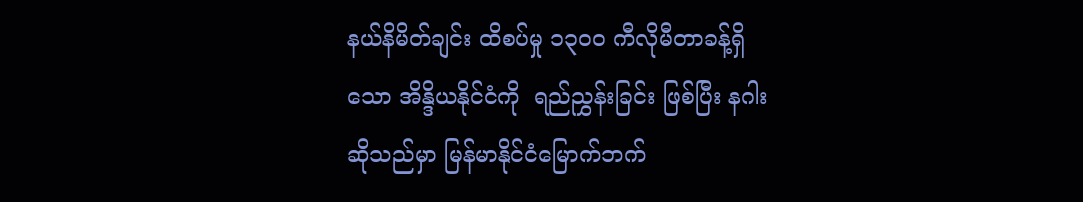နယ်နိမိတ်ချင်း ထိစပ်မှု ၁၃ဝဝ ကီလိုမီတာခန့်ရှိသော အိန္ဒိယနိုင်ငံကို  ရည်ညွှန်းခြင်း ဖြစ်ပြီး နဂါးဆိုသည်မှာ မြန်မာနိုင်ငံမြောက်ဘက်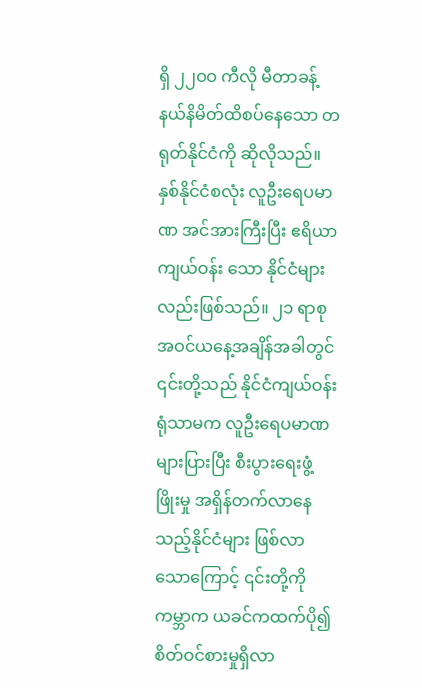ရှိ ၂၂ဝဝ ကီလို မီတာခန့် နယ်နိမိတ်ထိစပ်နေသော တရုတ်နိုင်ငံကို ဆိုလိုသည်။ နှစ်နိုင်ငံစလုံး လူဦးရေပမာဏ အင်အားကြီးပြီး ဧရိယာကျယ်ဝန်း သော နိုင်ငံများလည်းဖြစ်သည်။ ၂၁ ရာစုအဝင်ယနေ့အချိန်အခါတွင်     ၎င်းတို့သည် နိုင်ငံကျယ်ဝန်းရုံသာမက လူဦးရေပမာဏ များပြားပြီး စီးပွားရေးဖွံ့ဖြိုးမှု အရှိန်တက်လာနေသည့်နိုင်ငံများ ဖြစ်လာသောကြောင့် ၎င်းတို့ကို ကမ္ဘာက ယခင်ကထက်ပို၍ စိတ်ဝင်စားမှုရှိလာ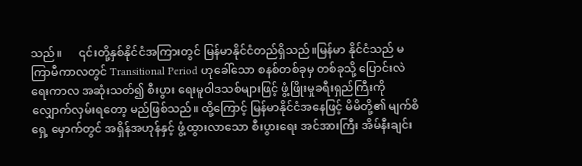သည်။      ၎င်းတို့နှစ်နိုင်ငံအကြားတွင် မြန်မာနိုင်ငံတည်ရှိသည်။မြန်မာ နိုင်ငံသည် မကြာမီကာလတွင် Transitional Period ဟုခေါ်သော စနစ်တစ်ခုမှ တစ်ခုသို့ ပြောင်းလဲရေးကာလ အဆုံးသတ်၍ စီးပွား ရေးမူဝါဒသစ်များဖြင့် ဖွံ့ဖြိုးမှုခရီးရှည်ကြီးကို လျှောက်လှမ်းရတော့ မည်ဖြစ်သည်။ ထို့ကြောင့် မြန်မာနိုင်ငံအနေဖြင့် မိမိတို့၏ မျက်စိရှေ့ မှောက်တွင် အရှိန်အဟုန်နှင့် ဖွံ့ထွားလာသော စီးပွားရေး အင်အားကြီး အိမ်နီးချင်း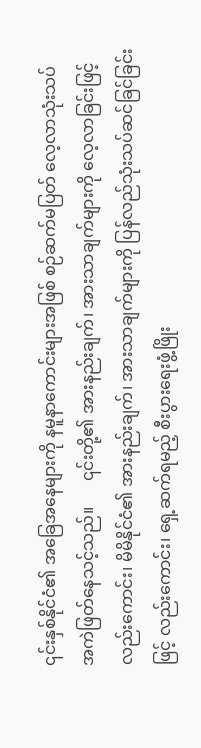၎င်းနှစ်နိုင်ငံ၏ အခြေအနေများကို နမူနာကောင်းများအဖြစ် စဉ်ဆက်မပြတ် လေ့လာသုံးသပ်   အကဲဖြတ်နေသင့်သည်။      ၎င်းတို့၏ အားနည်းချက်၊ အားသာချက်များကို လေ့လာခြင်းဖြင့် လည်းကောင်း၊ မိမိနိုင်ငံ၏ အားနည်းချက်၊ အားသာချက်များကို ပြန်လည်သုံးသပ်ဆင်ခြင်ခြင်းဖြင့် လည်းကောင်း၊ ရှေ့ဆက်ရမည့် စီးပွားရေးဖွံ့ဖြိုး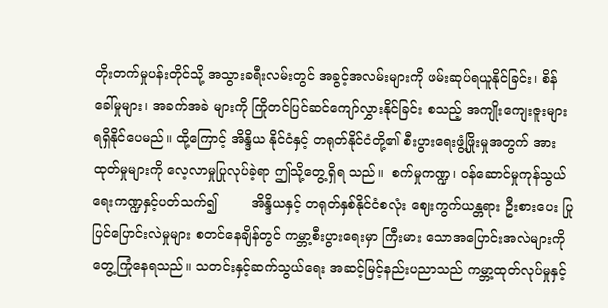တိုးတက်မှုပန်းတိုင်သို့ အသွားခရီးလမ်းတွင် အခွင့်အလမ်းများကို ဖမ်းဆုပ်ရယူနိုင်ခြင်း၊ စိန်ခေါ်မှုများ၊ အခက်အခဲ များကို ကြိုတင်ပြင်ဆင်ကျော်လွှားနိုင်ခြင်း စသည့် အကျိုးကျေးဇူးများရရှိနိုင်ပေမည်။ ထို့ကြောင့် အိန္ဒိယ နိုင်ငံနှင့် တရုတ်နိုင်ငံတို့၏ စီးပွားရေးဖွံ့ဖြိုးမှုအတွက် အားထုတ်မှုများကို လေ့လာမှုပြုလုပ်ခဲ့ရာ ဤသို့တွေ့ရှိရ သည်။  စက်မှုကဏ္ဍ၊ ဝန်ဆောင်မှုကုန်သွယ်ရေးကဏ္ဍနှင့်ပတ်သက်၍        အိန္ဒိယနှင့် တရုတ်နှစ်နိုင်ငံစလုံး ဈေးကွက်ယန္တရား ဦးစားပေး ပြုပြင်ပြောင်းလဲမှုများ စတင်နေချိန်တွင် ကမ္ဘာ့စီးပွားရေးမှာ ကြီးမား သောအပြောင်းအလဲများကို တွေ့ကြုံနေရသည်။ သတင်းနှင့်ဆက်သွယ်ရေး အဆင့်မြင့်နည်းပညာသည် ကမ္ဘာ့ထုတ်လုပ်မှုနှင့်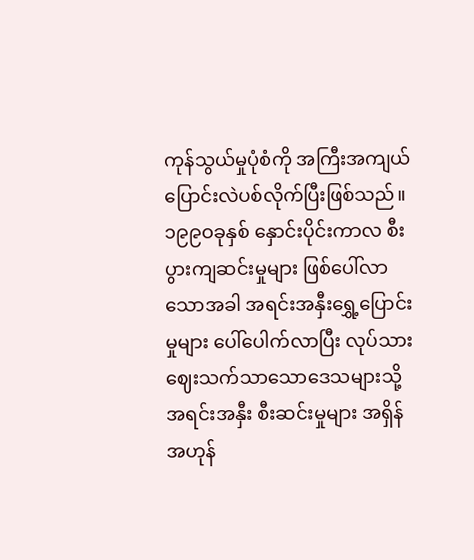ကုန်သွယ်မှုပုံစံကို အကြီးအကျယ်ပြောင်းလဲပစ်လိုက်ပြီးဖြစ်သည်။  ၁၉၉ဝခုနှစ် နှောင်းပိုင်းကာလ စီးပွားကျဆင်းမှုများ ဖြစ်ပေါ်လာသောအခါ အရင်းအနှီးရွှေ့ပြောင်းမှုများ ပေါ်ပေါက်လာပြီး လုပ်သားဈေးသက်သာသောဒေသများသို့ အရင်းအနှီး စီးဆင်းမှုများ အရှိန်အဟုန်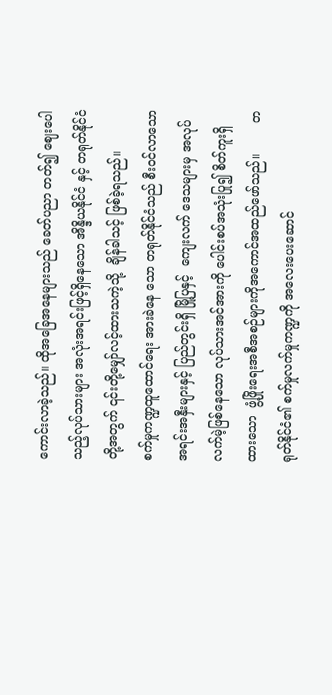ကောင်းလာခဲ့သည်။ ထိုအခြေအနေများသည် ခေတ်ပညာ တတ်၍ ဈေးပေါသည့်လုပ်သားများ အလုံးအရင်းဖြင့်ရှိနေသော အိန္ဒိယနိုင်ငံ နှင့် တရုတ်နိုင်ငံတို့အတွက် ၎င်းတို့မျှော်လင့်ထားသကဲ့သို့  ချိန်ခါသင့် ဖြစ်ခဲ့ရသည်။         စက်မှုကဏ္ဍထူထောင်ရေး အားခဲနေ သော တရုတ်နိုင်ငံသည် စီးဝင်လာသော အရင်းအနှီးများနှင့် ပြည်တွင်းရှိ မြို့ပြနှင့်  ကျေးလက် ဒေသများမှ အလုပ်လက်မဲ့ဖြစ်နေသော လုပ်သားအင်အားကို ပေါင်းစပ်အသုံးပြု၍ စိတ်ကူးရှိထားသော  ဖွံ့ဖြိုးရေးအစီအစဉ်များကိုအကောင်အထည်ဖော်သည်။        တရုတ်နိုင်ငံ၏ စက်မှုလက်မှုကဏ္ဍကို အလေးပေးဆောင်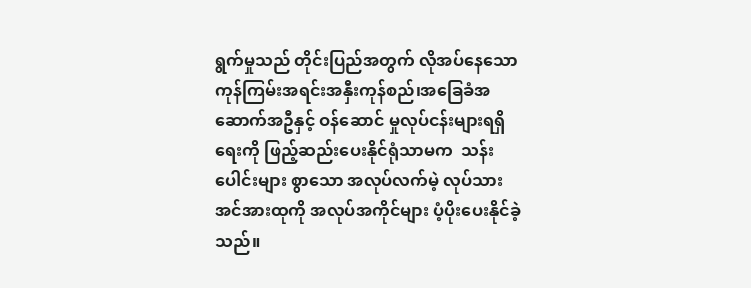ရွက်မှုသည် တိုင်းပြည်အတွက် လိုအပ်နေသော ကုန်ကြမ်းအရင်းအနှီးကုန်စည်၊အခြေခံအဆောက်အဦနှင့် ဝန်ဆောင် မှုလုပ်ငန်းများရရှိရေးကို ဖြည့်ဆည်းပေးနိုင်ရုံသာမက  သန်းပေါင်းများ စွာသော အလုပ်လက်မဲ့ လုပ်သားအင်အားထုကို အလုပ်အကိုင်များ ပံ့ပိုးပေးနိုင်ခဲ့သည်။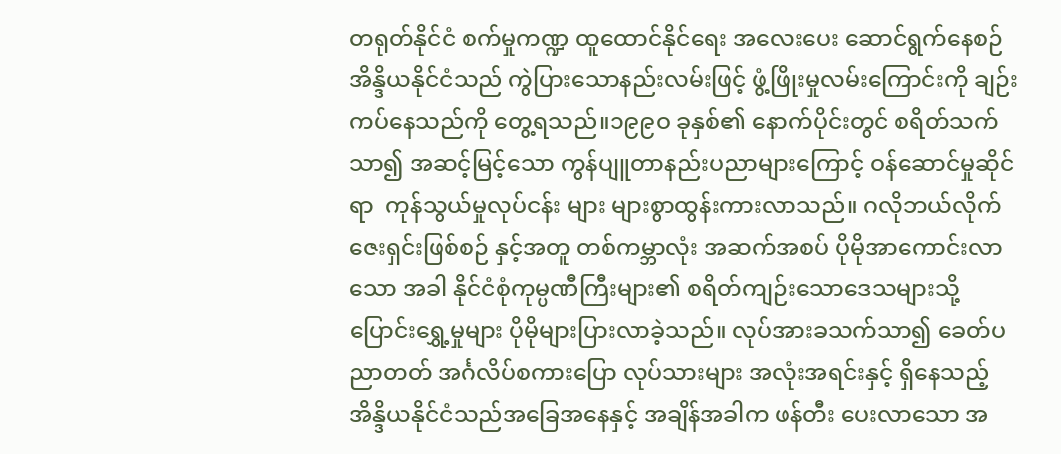တရုတ်နိုင်ငံ စက်မှုကဏ္ဍ ထူထောင်နိုင်ရေး အလေးပေး ဆောင်ရွက်နေစဉ် အိန္ဒိယနိုင်ငံသည် ကွဲပြားသောနည်းလမ်းဖြင့် ဖွံ့ဖြိုးမှုလမ်းကြောင်းကို ချဉ်းကပ်နေသည်ကို တွေ့ရသည်။၁၉၉ဝ ခုနှစ်၏ နောက်ပိုင်းတွင် စရိတ်သက်သာ၍ အဆင့်မြင့်သော ကွန်ပျူတာနည်းပညာများကြောင့် ဝန်ဆောင်မှုဆိုင်ရာ  ကုန်သွယ်မှုလုပ်ငန်း များ များစွာထွန်းကားလာသည်။ ဂလိုဘယ်လိုက်ဇေးရှင်းဖြစ်စဉ် နှင့်အတူ တစ်ကမ္ဘာလုံး အဆက်အစပ် ပိုမိုအာကောင်းလာသော အခါ နိုင်ငံစုံကုမ္ပဏီကြီးများ၏ စရိတ်ကျဉ်းသောဒေသများသို့  ပြောင်းရွှေ့မှုများ ပိုမိုများပြားလာခဲ့သည်။ လုပ်အားခသက်သာ၍ ခေတ်ပညာတတ် အင်္ဂလိပ်စကားပြော လုပ်သားများ အလုံးအရင်းနှင့် ရှိနေသည့် အိန္ဒိယနိုင်ငံသည်အခြေအနေနှင့် အချိန်အခါက ဖန်တီး ပေးလာသော အ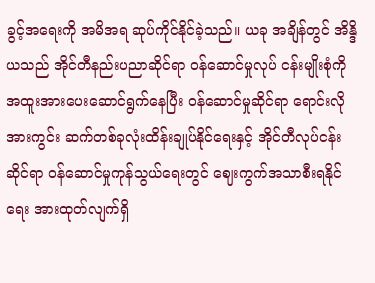ခွင့်အရေးကို အမိအရ ဆုပ်ကိုင်နိုင်ခဲ့သည်။ ယခု အချိန်တွင် အိန္ဒိယသည် အိုင်တီနည်းပညာဆိုင်ရာ ဝန်ဆောင်မှုလုပ် ငန်းမျိုးစုံကို အထူးအားပေးဆောင်ရွက်နေပြီး ဝန်ဆောင်မှုဆိုင်ရာ ရောင်းလိုအားကွင်း ဆက်တစ်ခုလုံးထိန်းချုပ်နိုင်ရေးနှင့် အိုင်တီလုပ်ငန်းဆိုင်ရာ ဝန်ဆောင်မှုကုန်သွယ်ရေးတွင် ဈေးကွက်အသာစီးရနိုင်ရေး အားထုတ်လျက်ရှိ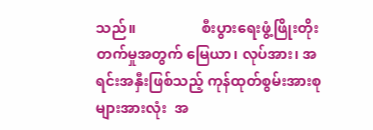သည်။                  စီးပွားရေးဖွံ့ဖြိုးတိုးတက်မှုအတွက် မြေယာ၊ လုပ်အား၊ အရင်းအနှီးဖြစ်သည့် ကုန်ထုတ်စွမ်းအားစုများအားလုံး  အ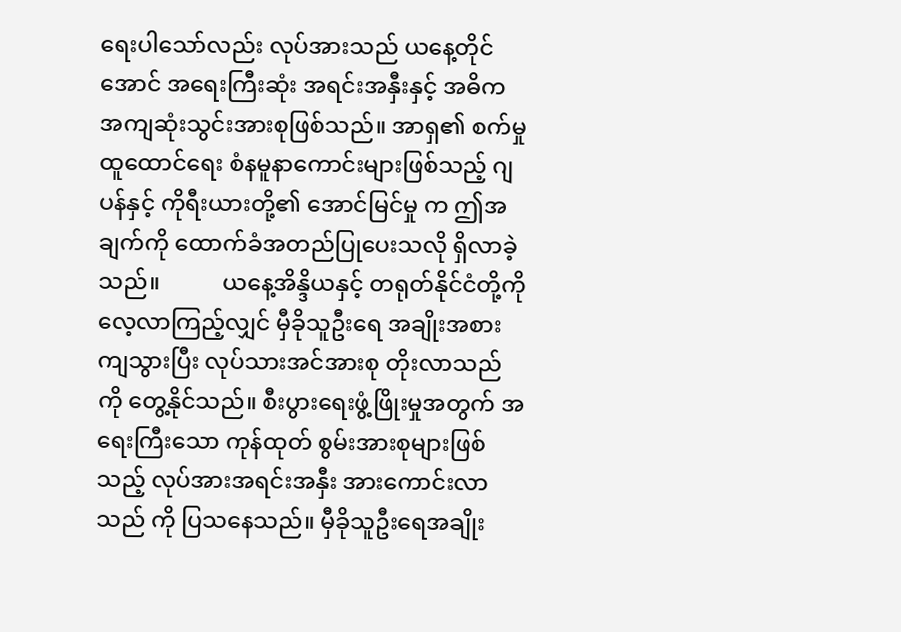ရေးပါသော်လည်း လုပ်အားသည် ယနေ့တိုင်အောင် အရေးကြီးဆုံး အရင်းအနှီးနှင့် အဓိကအကျဆုံးသွင်းအားစုဖြစ်သည်။ အာရှ၏ စက်မှုထူထောင်ရေး စံနမူနာကောင်းများဖြစ်သည့် ဂျပန်နှင့် ကိုရီးယားတို့၏ အောင်မြင်မှု က ဤအချက်ကို ထောက်ခံအတည်ပြုပေးသလို ရှိလာခဲ့သည်။           ယနေ့အိန္ဒိယနှင့် တရုတ်နိုင်ငံတို့ကို လေ့လာကြည့်လျှင် မှီခိုသူဦးရေ အချိုးအစားကျသွားပြီး လုပ်သားအင်အားစု တိုးလာသည်ကို တွေ့နိုင်သည်။ စီးပွားရေးဖွံ့ဖြိုးမှုအတွက် အရေးကြီးသော ကုန်ထုတ် စွမ်းအားစုများဖြစ်သည့် လုပ်အားအရင်းအနှီး အားကောင်းလာသည် ကို ပြသနေသည်။ မှီခိုသူဦးရေအချိုး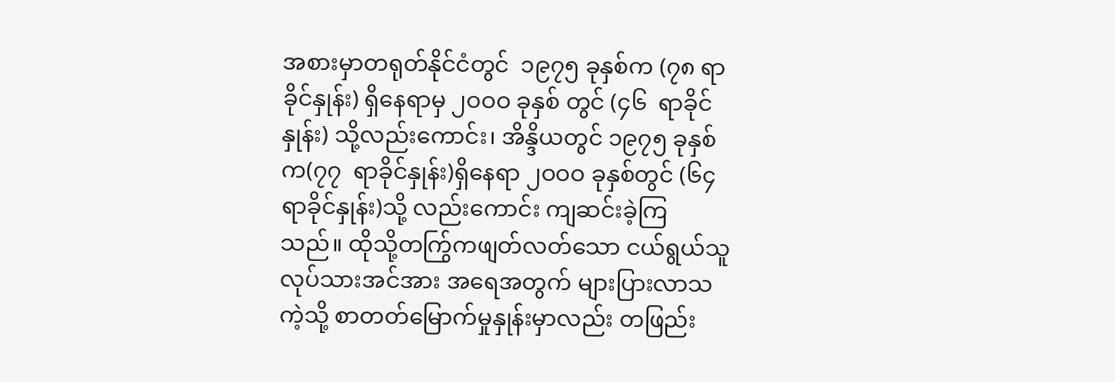အစားမှာတရုတ်နိုင်ငံတွင်  ၁၉၇၅ ခုနှစ်က (၇၈ ရာခိုင်နှုန်း) ရှိနေရာမှ ၂ဝဝဝ ခုနှစ် တွင် (၄၆  ရာခိုင်နှုန်း) သို့လည်းကောင်း၊ အိန္ဒိယတွင် ၁၉၇၅ ခုနှစ်က(၇၇  ရာခိုင်နှုန်း)ရှိနေရာ ၂ဝဝဝ ခုနှစ်တွင် (၆၄ ရာခိုင်နှုန်း)သို့ လည်းကောင်း ကျဆင်းခဲ့ကြ သည်။ ထိုသို့တက်ြွကဖျတ်လတ်သော ငယ်ရွယ်သူလုပ်သားအင်အား အရေအတွက် များပြားလာသကဲ့သို့ စာတတ်မြောက်မှုနှုန်းမှာလည်း တဖြည်း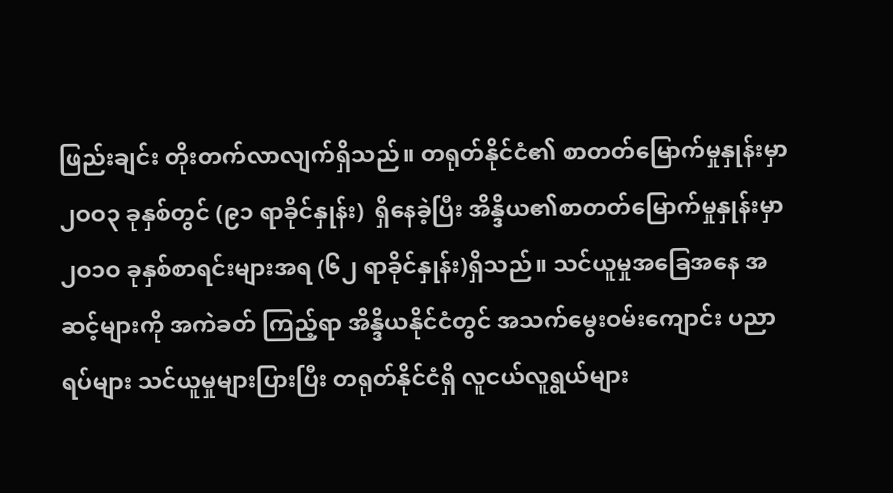ဖြည်းချင်း တိုးတက်လာလျက်ရှိသည်။ တရုတ်နိုင်ငံ၏ စာတတ်မြောက်မှုနှုန်းမှာ ၂ဝဝ၃ ခုနှစ်တွင် (၉၁ ရာခိုင်နှုန်း)  ရှိနေခဲ့ပြီး အိန္ဒိယ၏စာတတ်မြောက်မှုနှုန်းမှာ ၂ဝ၁ဝ ခုနှစ်စာရင်းများအရ (၆၂ ရာခိုင်နှုန်း)ရှိသည်။ သင်ယူမှုအခြေအနေ အဆင့်များကို အကဲခတ် ကြည့်ရာ အိန္ဒိယနိုင်ငံတွင် အသက်မွေးဝမ်းကျောင်း ပညာရပ်များ သင်ယူမှုများပြားပြီး တရုတ်နိုင်ငံရှိ လူငယ်လူရွယ်များ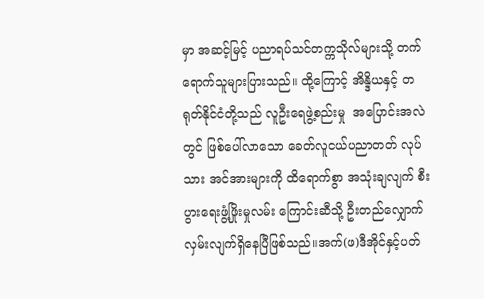မှာ အဆင့်မြင့် ပညာရပ်သင်တက္ကသိုလ်များသို့ တက်ရောက်သူများပြားသည်။ ထို့ကြောင့် အိန္ဒိယနှင့် တရုတ်နိုင်ငံတို့သည် လူဦးရေဖွဲ့စည်းမှု  အပြောင်းအလဲတွင် ဖြစ်ပေါ်လာသော ခေတ်လူငယ်ပညာတတ် လုပ်သား အင်အားများကို ထိရောက်စွာ အသုံးချလျက် စီးပွားရေးဖွံ့ဖြိုးမှုလမ်း ကြောင်းဆီသို့ ဦးတည်လျှောက်လှမ်းလျက်ရှိနေပြီဖြစ်သည်။အက်(ဖ)ဒီအိုင်နှင့်ပတ်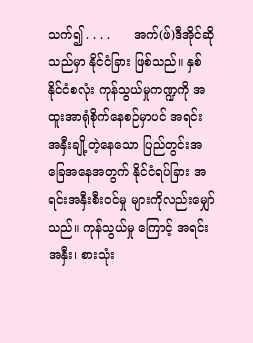သက်၍ . . . .      အက်(ဖ်)ဒီအိုင်ဆိုသည်မှာ နိုင်ငံခြား ဖြစ်သည်။ နှစ်နိုင်ငံစလုံး ကုန်သွယ်မှုကဏ္ဍကို အထူးအာရုံစိုက်နေစဉ်မှာပင် အရင်းအနှီးချို့တဲ့နေသော ပြည်တွင်းအခြေအနေအတွက် နိုင်ငံရပ်ခြား အရင်းအနှီးစီးဝင်မှု များကိုလည်းမျှော်သည်။ ကုန်သွယ်မှု ကြောင့် အရင်းအနှီး၊ စားသုံး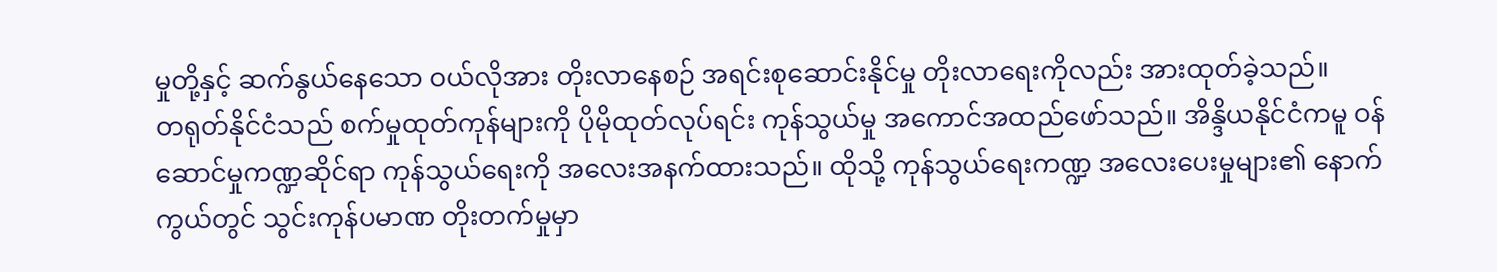မှုတို့နှင့် ဆက်နွယ်နေသော ဝယ်လိုအား တိုးလာနေစဉ် အရင်းစုဆောင်းနိုင်မှု တိုးလာရေးကိုလည်း အားထုတ်ခဲ့သည်။        တရုတ်နိုင်ငံသည် စက်မှုထုတ်ကုန်များကို ပိုမိုထုတ်လုပ်ရင်း ကုန်သွယ်မှု အကောင်အထည်ဖော်သည်။ အိန္ဒိယနိုင်ငံကမူ ဝန်ဆောင်မှုကဏ္ဍဆိုင်ရာ ကုန်သွယ်ရေးကို အလေးအနက်ထားသည်။ ထိုသို့ ကုန်သွယ်ရေးကဏ္ဍ အလေးပေးမှုများ၏ နောက်ကွယ်တွင် သွင်းကုန်ပမာဏ တိုးတက်မှုမှာ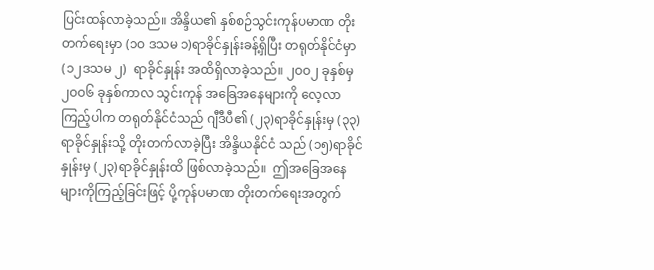ပြင်းထန်လာခဲ့သည်။ အိန္ဒိယ၏ နှစ်စဉ်သွင်းကုန်ပမာဏ တိုးတက်ရေးမှာ (၁ဝ ဒသမ ၁)ရာခိုင်နှုန်းခန့်ရှိပြီး တရုတ်နိုင်ငံမှာ (၁၂ဒသမ ၂)  ရာခိုင်နှုန်း အထိရှိလာခဲ့သည်။ ၂ဝဝ၂ ခုနှစ်မှ ၂ဝဝ၆ ခုနှစ်ကာလ သွင်းကုန် အခြေအနေများကို လေ့လာကြည့်ပါက တရုတ်နိုင်ငံသည် ဂျီဒီပီ၏ (၂၃)ရာခိုင်နှုန်းမှ (၃၃)ရာခိုင်နှုန်းသို့ တိုးတက်လာခဲ့ပြီး အိန္ဒိယနိုင်ငံ သည် (၁၅)ရာခိုင်နှုန်းမှ (၂၃)ရာခိုင်နှုန်းထိ ဖြစ်လာခဲ့သည်။  ဤအခြေအနေများကိုကြည့်ခြင်းဖြင့် ပို့ကုန်ပမာဏ တိုးတက်ရေးအတွက်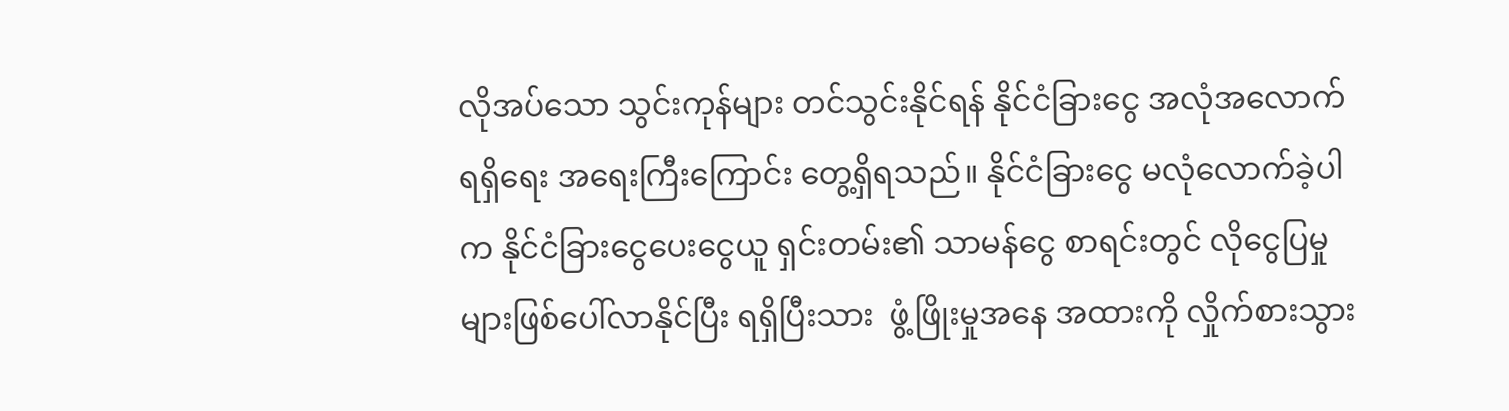လိုအပ်သော သွင်းကုန်များ တင်သွင်းနိုင်ရန် နိုင်ငံခြားငွေ အလုံအလောက်ရရှိရေး အရေးကြီးကြောင်း တွေ့ရှိရသည်။ နိုင်ငံခြားငွေ မလုံလောက်ခဲ့ပါက နိုင်ငံခြားငွေပေးငွေယူ ရှင်းတမ်း၏ သာမန်ငွေ စာရင်းတွင် လိုငွေပြမှုများဖြစ်ပေါ်လာနိုင်ပြီး ရရှိပြီးသား  ဖွံ့ဖြိုးမှုအနေ အထားကို လှိုက်စားသွား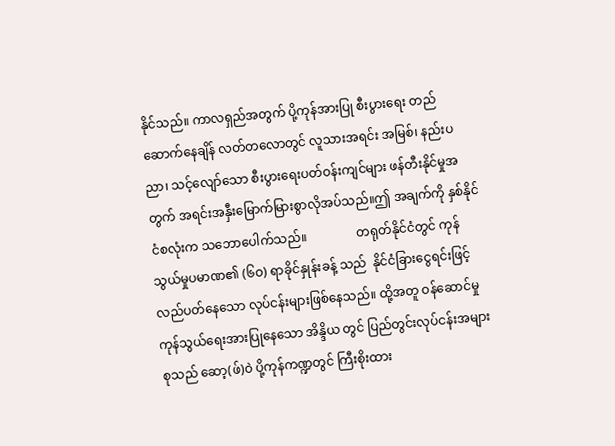နိုင်သည်။ ကာလရှည်အတွက် ပို့ကုန်အားပြု စီးပွားရေး တည်ဆောက်နေချိန် လတ်တလောတွင် လူသားအရင်း အမြစ်၊ နည်းပညာ၊ သင့်လျော်သော စီးပွားရေးပတ်ဝန်းကျင်များ ဖန်တီးနိုင်မှုအတွက် အရင်းအနှီးမြောက်မြားစွာလိုအပ်သည်။ဤ အချက်ကို နှစ်နိုင်ငံစလုံးက သဘောပေါက်သည်။                တရုတ်နိုင်ငံတွင် ကုန်သွယ်မှုပမာဏ၏ (၆ဝ) ရာခိုင်နှုန်းခန့် သည်  နိုင်ငံခြားငွေရင်းဖြင့် လည်ပတ်နေသော လုပ်ငန်းများဖြစ်နေသည်။ ထို့အတူ ဝန်ဆောင်မှုကုန်သွယ်ရေးအားပြုနေသော အိန္ဒိယ တွင် ပြည်တွင်းလုပ်ငန်းအများစုသည် ဆော့(ဖ်)ဝဲ ပို့ကုန်ကဏ္ဍတွင် ကြီးစိုးထား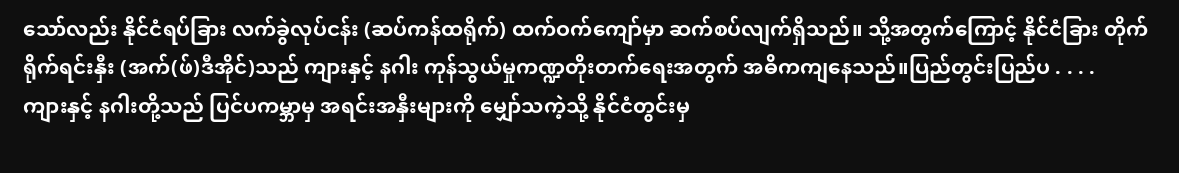သော်လည်း နိုင်ငံရပ်ခြား လက်ခွဲလုပ်ငန်း (ဆပ်ကန်ထရိုက်) ထက်ဝက်ကျော်မှာ ဆက်စပ်လျက်ရှိသည်။ သို့အတွက်ကြောင့် နိုင်ငံခြား တိုက်ရိုက်ရင်းနှီး (အက်(ဖ်)ဒီအိုင်)သည် ကျားနှင့် နဂါး ကုန်သွယ်မှုကဏ္ဍတိုးတက်ရေးအတွက် အဓိကကျနေသည်။ပြည်တွင်းပြည်ပ . . . .             ကျားနှင့် နဂါးတို့သည် ပြင်ပကမ္ဘာမှ အရင်းအနှီးများကို မျှော်သကဲ့သို့ နိုင်ငံတွင်းမှ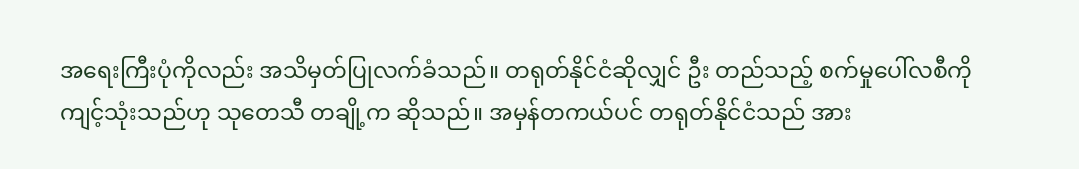အရေးကြီးပုံကိုလည်း အသိမှတ်ပြုလက်ခံသည်။ တရုတ်နိုင်ငံဆိုလျှင် ဦး တည်သည့် စက်မှုပေါ်လစီကို ကျင့်သုံးသည်ဟု သုတေသီ တချို့က ဆိုသည်။ အမှန်တကယ်ပင် တရုတ်နိုင်ငံသည် အား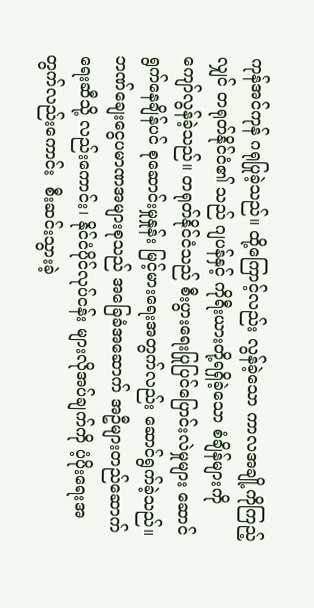ကုန်အင်ကုန် ဂရုပြုခဲ့သည်။ ထို့ကြောင့်လည်း လွန်ခဲ့သော ကာလအချို့ကိုကြည့်လျှင် တရုတ်နိုင်ငံ၏ သည် ဂျပန်နှင့် ကိုရီးယားတို့ရရှိခဲ့သော စံချိန်များကို ကျော်လွန်ခဲ့သည်။ တရုတ်နိုင်ငံသည် စီးပွားရေးပြုပြင်ပြောင်းလဲမှုများ ဆောင် ရွက်နေချိန်ပင် စုဆောင်းမှုနှုန်း မြင့်မားရေးအတွက်လည်း ဆောင်ရွက်ခဲ့သည်။ ဘဏ်ချေးငွေပမာဏအများစုသည် အခြေခံအဆောက် အဦများတည်ဆောက်ရေးဆီသို့ လည်းကောင်း၊ နိုင်ငံပိုင်လုပ်ငန်း များလိုအပ်ချက်ကို ပံ့ပိုးရေးအတွက်လည်းကောင်း  စီးဆင်းသွားခဲ့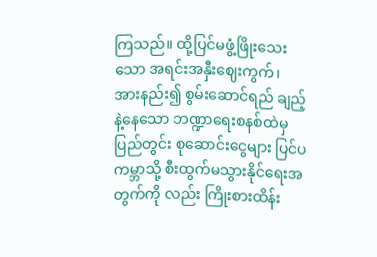ကြသည်။ ထို့ပြင်မဖွံ့ဖြိုးသေးသော အရင်းအနှီးဈေးကွက်၊  အားနည်း၍ စွမ်းဆောင်ရည် ချည့်နဲ့နေသော ဘဏ္ဍာရေးစနစ်ထဲမှ ပြည်တွင်း စုဆောင်းငွေများ ပြင်ပကမ္ဘာသို့ စီးထွက်မသွားနိုင်ရေးအတွက်ကို လည်း ကြိုးစားထိန်း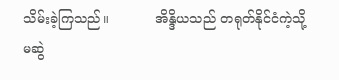သိမ်းခဲ့ကြသည်။           အိန္ဒိယသည် တရုတ်နိုင်ငံကဲ့သို့ မဆွဲ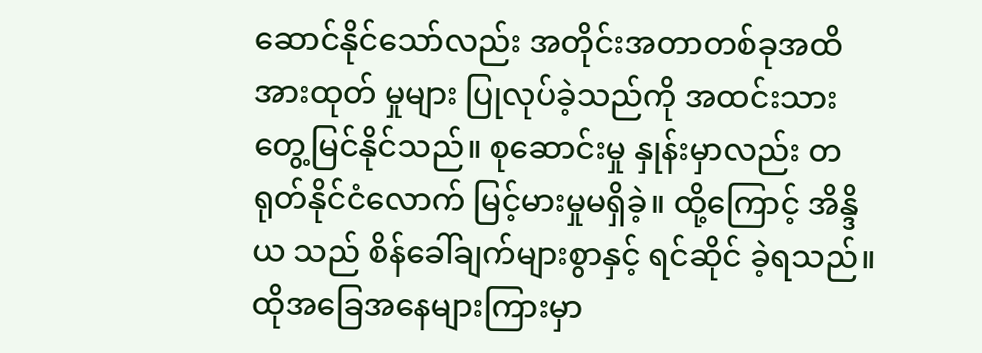ဆောင်နိုင်သော်လည်း အတိုင်းအတာတစ်ခုအထိ အားထုတ် မှုများ ပြုလုပ်ခဲ့သည်ကို အထင်းသားတွေ့မြင်နိုင်သည်။ စုဆောင်းမှု နှုန်းမှာလည်း တရုတ်နိုင်ငံလောက် မြင့်မားမှုမရှိခဲ့။ ထို့ကြောင့် အိန္ဒိယ သည် စိန်ခေါ်ချက်များစွာနှင့် ရင်ဆိုင် ခဲ့ရသည်။ ထိုအခြေအနေများကြားမှာ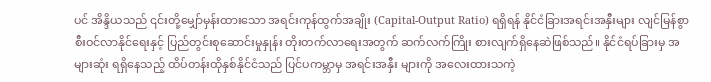ပင် အိန္ဒိယသည် ၎င်းတို့မျှော်မှန်းထားသော အရင်းကုန်ထွက်အချိုး (Capital-Output Ratio) ရရှိရန် နိုင်ငံခြားအရင်းအနှီးများ လျင်မြန်စွာ စီးဝင်လာနိုင်ရေးနှင့် ပြည်တွင်းစုဆောင်းမှုနှုန်း တိုးတက်လာရေးအတွက် ဆက်လက်ကြိုး စားလျက်ရှိနေဆဲဖြစ်သည်။ နိုင်ငံရပ်ခြားမှ အများဆုံး ရရှိနေသည့် ထိပ်တန်းထိုနှစ်နိုင်ငံသည် ပြင်ပကမ္ဘာမှ အရင်းအနှီး များကို အလေးထားသကဲ့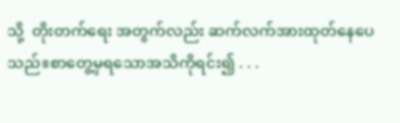သို့  တိုးတက်ရေး အတွက်လည်း ဆက်လက်အားထုတ်နေပေသည်။စာတွေ့မှရသောအသိကိုရင်း၍ . . .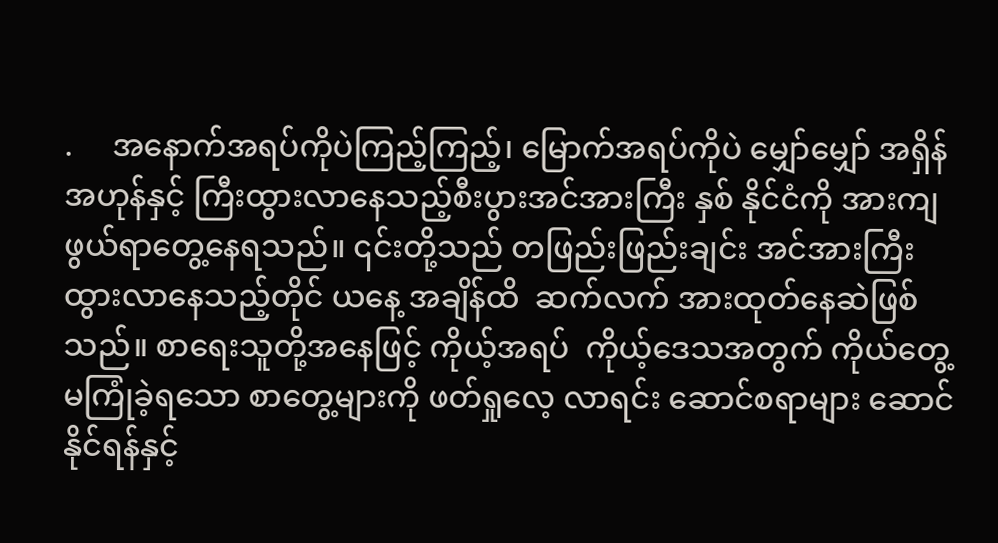.     အနောက်အရပ်ကိုပဲကြည့်ကြည့်၊ မြောက်အရပ်ကိုပဲ မျှော်မျှော် အရှိန်အဟုန်နှင့် ကြီးထွားလာနေသည့်စီးပွားအင်အားကြီး နှစ် နိုင်ငံကို အားကျဖွယ်ရာတွေ့နေရသည်။ ၎င်းတို့သည် တဖြည်းဖြည်းချင်း အင်အားကြီးထွားလာနေသည့်တိုင် ယနေ့ အချိန်ထိ  ဆက်လက် အားထုတ်နေဆဲဖြစ်သည်။ စာရေးသူတို့အနေဖြင့် ကိုယ့်အရပ်  ကိုယ့်ဒေသအတွက် ကိုယ်တွေ့မကြုံခဲ့ရသော စာတွေ့များကို ဖတ်ရှုလေ့ လာရင်း ဆောင်စရာများ ဆောင်နိုင်ရန်နှင့်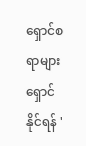ရှောင်စရာများ ရှောင် နိုင်ရန် '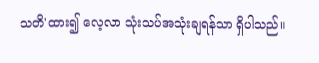သတိ'ထား၍ လေ့လာ သုံးသပ်အသုံးချရန်သာ ရှိပါသည်။